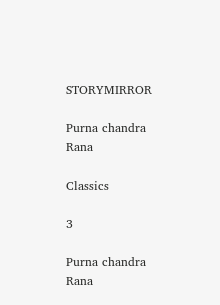STORYMIRROR

Purna chandra Rana

Classics

3

Purna chandra Rana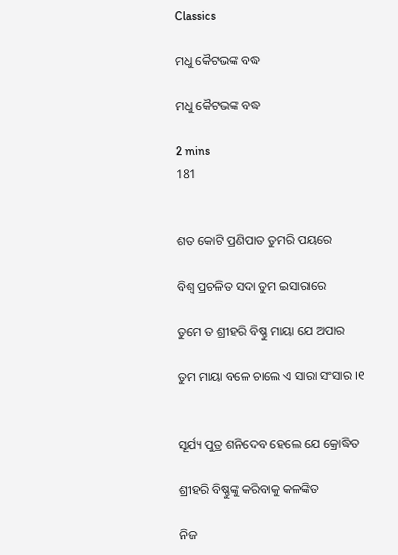Classics

ମଧୁ କୈଟଭଙ୍କ ବଦ୍ଧ

ମଧୁ କୈଟଭଙ୍କ ବଦ୍ଧ

2 mins
181


ଶତ କୋଟି ପ୍ରଣିପାତ ତୁମରି ପୟରେ

ବିଶ୍ବ ପ୍ରଚଳିତ ସଦା ତୁମ ଇସାରାରେ

ତୁମେ ତ ଶ୍ରୀହରି ବିଷ୍ଣୁ ମାୟା ଯେ ଅପାର

ତୁମ ମାୟା ବଳେ ଚାଲେ ଏ ସାରା ସଂସାର ।୧


ସୂର୍ଯ୍ୟ ପୁତ୍ର ଶନିଦେବ ହେଲେ ଯେ କ୍ରୋଦ୍ଧିତ

ଶ୍ରୀହରି ବିଷ୍ଣୁଙ୍କୁ କରିବାକୁ କଳଙ୍କିତ

ନିଜ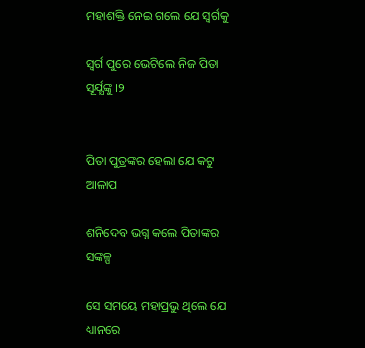ମହାଶକ୍ତି ନେଇ ଗଲେ ଯେ ସ୍ବର୍ଗକୁ

ସ୍ବର୍ଗ ପୁରେ ଭେଟିଲେ ନିଜ ପିତା ସୂର୍ଯ୍ଯଙ୍କୁ ।୨


ପିତା ପୁତ୍ରଙ୍କର ହେଲା ଯେ କଟୁ ଆଳାପ

ଶନିଦେବ ଭଗ୍ନ କଲେ ପିତାଙ୍କର ସଙ୍କଳ୍ପ

ସେ ସମୟେ ମହାପ୍ରଭୁ ଥିଲେ ଯେ ଧ୍ୟାନରେ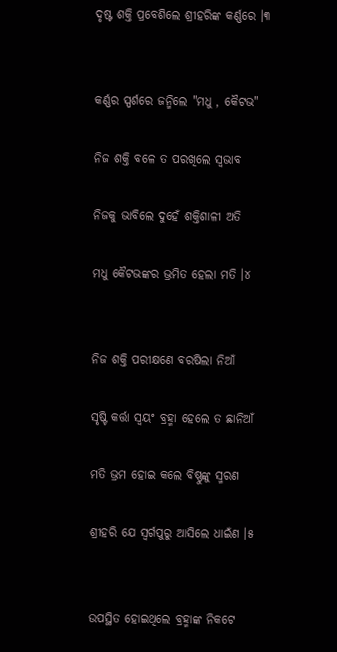ଦୃଷ୍ଟ ଶକ୍ତି ପ୍ରବେଶିଲେ ଶ୍ରୀହରିଙ୍କ କର୍ଣ୍ଣରେ ।୩


କର୍ଣ୍ଣର ସ୍ପର୍ଶରେ ଜନ୍ମିଲେ "ମଧୁ , କୈଟଭ"

ନିଜ ଶକ୍ତି ବଳେ ତ ପରଖିଲେ ସ୍ବଭାବ

ନିଜକୁ ଭାବିଲେ ଦୁହେଁ ଶକ୍ତିଶାଳୀ ଅତି

ମଧୁ କୈଟଭଙ୍କର ଭ୍ରମିତ ହେଲା ମତି ।୪


ନିଜ ଶକ୍ତି ପରୀକ୍ଷଣେ ବରଷିଲା ନିଆଁ

ସୃଷ୍ଟି କର୍ତ୍ତା ସ୍ବୟଂ ବ୍ରହ୍ମା ହେଲେ ତ ଛାନିଆଁ

ମତି ଭ୍ରମ ହୋଇ କଲେ ବିଷ୍ଣୁଙ୍କୁ ସ୍ମରଣ

ଶ୍ରୀହରି ଯେ ସ୍ବର୍ଗପୁରୁ ଆସିଲେ ଧାଇଁଣ ।୫


ଉପସ୍ଥିତ ହୋଇଥିଲେ ବ୍ରହ୍ମାଙ୍କ ନିକଟେ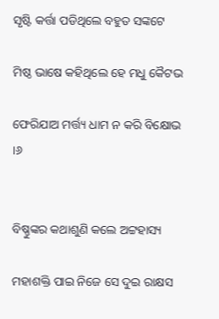ସୃଷ୍ଟି କର୍ତ୍ତା ପଡିଥିଲେ ବହୁତ ସଙ୍କଟେ

ମିଷ୍ଠ ଭାଷେ କହିଥିଲେ ହେ ମଧୁ କୈଟଭ

ଫେରିଯାଅ ମର୍ତ୍ତ୍ୟ ଧାମ ନ କରି ବିକ୍ଷୋଭ ।୬


ବିଷ୍ଣୁଙ୍କର କଥାଶୁଣି କଲେ ଅଟ୍ଟହାସ୍ୟ

ମହାଶକ୍ତି ପାଇ ନିଜେ ସେ ଦୁଇ ରାକ୍ଷସ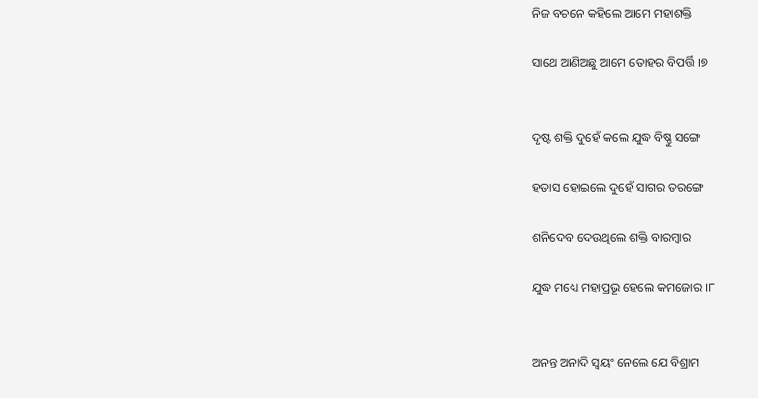ନିଜ ବଚନେ କହିଲେ ଆମେ ମହାଶକ୍ତି

ସାଥେ ଆଣିଅଛୁ ଆମେ ତୋହର ବିପର୍ତ୍ତି ।୭


ଦୃଷ୍ଟ ଶକ୍ତି ଦୁହେଁ କଲେ ଯୁଦ୍ଧ ବିଷ୍ଣୁ ସଙ୍ଗେ

ହତାସ ହୋଇଲେ ଦୁହେଁ ସାଗର ତରଙ୍ଗେ

ଶନିଦେବ ଦେଉଥିଲେ ଶକ୍ତି ବାରମ୍ବାର

ଯୁଦ୍ଧ ମଧ୍ୟେ ମହାପ୍ରଭୂ ହେଲେ କମଜୋର ।୮


ଅନନ୍ତ ଅନାଦି ସ୍ବୟଂ ନେଲେ ଯେ ବିଶ୍ରାମ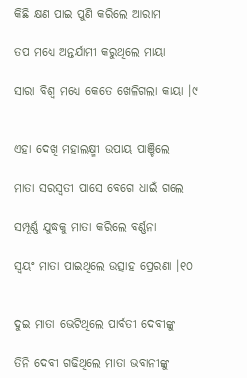କିଛି କ୍ଷଣ ପାଇ ପୁଣି କରିଲେ ଆରାମ

ତପ ମଧ୍ଯେ ଅନ୍ତର୍ଯାମୀ କରୁଥିଲେ ମାୟା

ସାରା ବିଶ୍ବ ମଧ୍ୟେ କେତେ ଖେଳିଗଲା କାୟା ।୯


ଏହା ଦେଖି ମହାଲକ୍ଷ୍ମୀ ଉପାୟ ପାଞ୍ଚିଲେ

ମାତା ସରସ୍ବତୀ ପାସେ ବେଗେ ଧାଇଁ ଗଲେ

ସମ୍ପୂର୍ଣ୍ଣ ଯୁଦ୍ଧକୁ ମାତା କରିଲେ ବର୍ଣ୍ଣନା

ସ୍ବୟଂ ମାତା ପାଇଥିଲେ ଉତ୍ସାହ ପ୍ରେରଣା ।୧୦


ଦୁଇ ମାତା ଭେଟିଥିଲେ ପାର୍ବତୀ ଦେବୀଙ୍କୁ

ତିନି ଦେବୀ ଗଢିଥିଲେ ମାତା ଭବାନୀଙ୍କୁ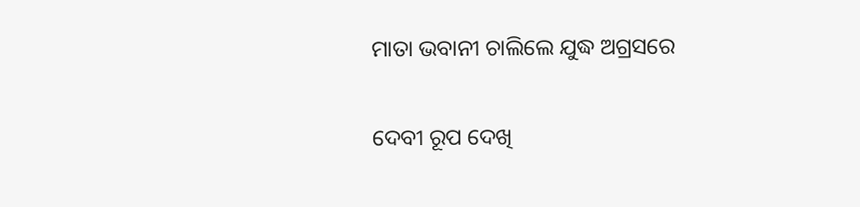ମାତା ଭବାନୀ ଚାଲିଲେ ଯୁଦ୍ଧ ଅଗ୍ରସରେ

ଦେବୀ ରୂପ ଦେଖି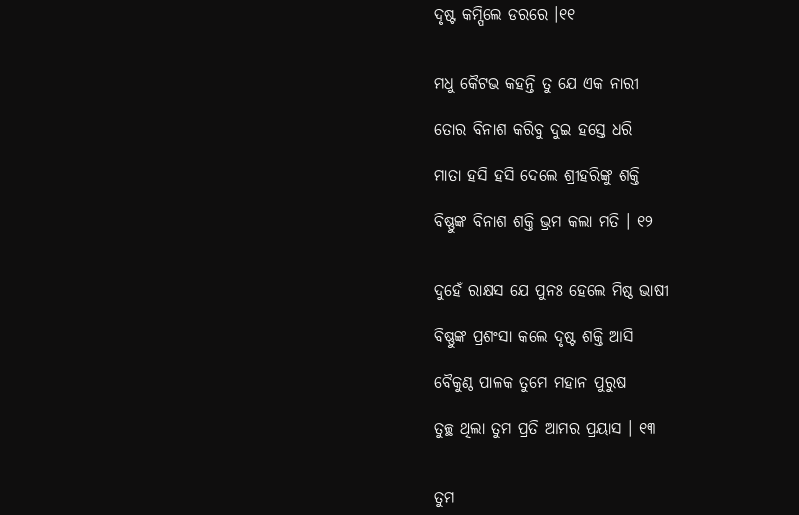ଦୃଷ୍ଟ କମ୍ପିଲେ ଡରରେ ।୧୧


ମଧୁ କୈଟଭ କହନ୍ତି ତୁ ଯେ ଏକ ନାରୀ

ତୋର ବିନାଶ କରିବୁ ଦୁଇ ହସ୍ତେ ଧରି

ମାତା ହସି ହସି ଦେଲେ ଶ୍ରୀହରିଙ୍କୁ ଶକ୍ତି

ବିଷ୍ଣୁଙ୍କ ବିନାଶ ଶକ୍ତି ଭ୍ରମ କଲା ମତି । ୧୨


ଦୁହେଁ ରାକ୍ଷସ ଯେ ପୁନଃ ହେଲେ ମିଷ୍ଠ ଭାଷୀ

ବିଷ୍ଣୁଙ୍କ ପ୍ରଶଂସା କଲେ ଦୃଷ୍ଟ ଶକ୍ତି ଆସି

ବୈକୁଣ୍ଠ ପାଳକ ତୁମେ ମହାନ ପୁରୁଷ

ତୁଚ୍ଛ ଥିଲା ତୁମ ପ୍ରତି ଆମର ପ୍ରୟାସ । ୧୩


ତୁମ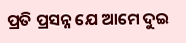ପ୍ରତି ପ୍ରସନ୍ନ ଯେ ଆମେ ଦୁଇ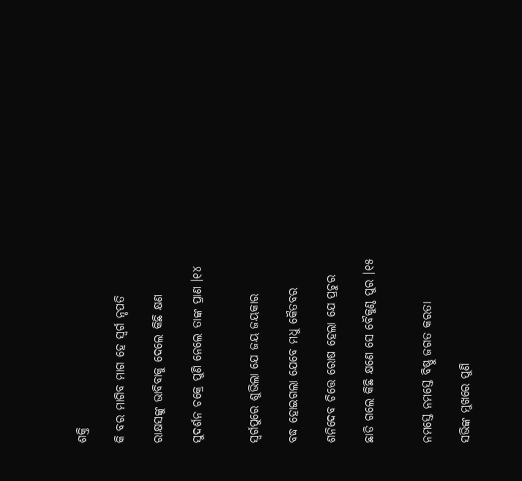ଶକ୍ତି

କି ବର ମାଗିବ ମାଗ ହେ ସ୍ବର୍ଗ ନୃପତି

ରାକ୍ଷସଙ୍କୁ ଭାବିବାକୁ ଦେଲେ କିଛି କ୍ଷଣ

ସୁଦର୍ଶନ ଚକ୍ରେ ପୁଣି ନେଲେ ତାଙ୍କ ପ୍ରାଣ ।୧୪


ସ୍ବର୍ଗପୁରେ ଶୁଭିଲା ଯେ ଜୟ ଜୟକାର

ବଦ୍ଧ ହୋଇଗଲା ଯେବେ ମଧୁ କୈତବର

ଶନିଦେବ ଚିତ୍ତେ ରୋଷ ହେଲା ଯେ ପ୍ରଚୁର

ଛାଡି ଗଲେ କିଛି କ୍ଷଣେ ସେ ବୈକୁଣ୍ଠ ପୁର ।୧୫


ନମସ୍ତେ ନମସ୍ତେ ବିଷ୍ଣୁ ଜଗତ କରତା

ସଭିଙ୍କ ମୁଖରେ ପୁଣି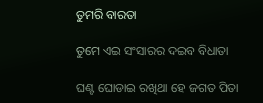ତୁମରି ବାରତା

ତୁମେ ଏଇ ସଂସାରର ଦଇବ ବିଧାତା

ଘଣ୍ଟ ଘୋଡାଇ ରଖିଥା ହେ ଜଗତ ପିତା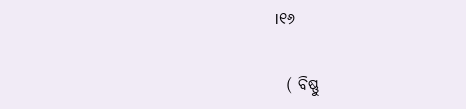।୧୬


  ( ବିଷ୍ଣୁ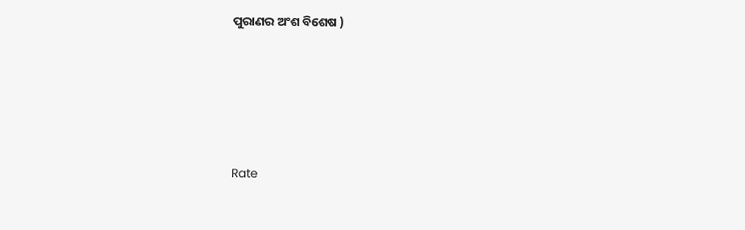ପୁରାଣର ଅଂଶ ବିଶେଷ )





Rate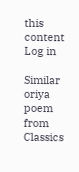this content
Log in

Similar oriya poem from Classics